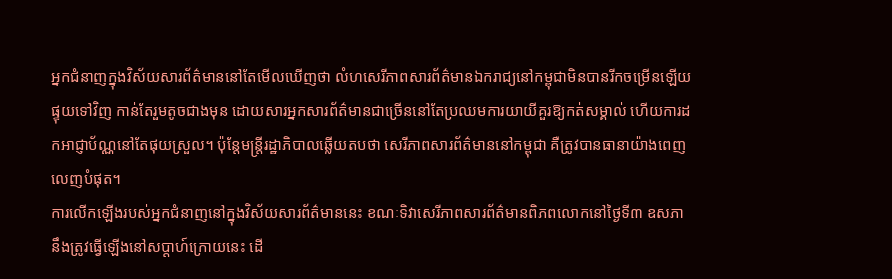អ្នកជំនាញក្នុងវិស័យសារព័ត៌មាននៅតែមើលឃើញថា លំហសេរីភាពសារព័ត៌មានឯករាជ្យនៅកម្ពុជាមិនបានរីកចម្រើនឡើយ ផ្ទុយទៅវិញ កាន់តែរួមតូចជាងមុន ដោយសារអ្នកសារព័ត៌មានជាច្រើននៅតែប្រឈមការយាយីគួរឱ្យកត់សម្គាល់ ហើយការដកអាជ្ញាប័ណ្ណនៅតែផុយស្រួល។ ប៉ុន្តែមន្ត្រីរដ្ឋាភិបាលឆ្លើយតបថា សេរីភាពសារព័ត៌មាននៅកម្ពុជា គឺត្រូវបានធានាយ៉ាងពេញលេញបំផុត។
ការលើកឡើងរបស់អ្នកជំនាញនៅក្នុងវិស័យសារព័ត៌មាននេះ ខណៈទិវាសេរីភាពសារព័ត៌មានពិភពលោកនៅថ្ងៃទី៣ ឧសភា នឹងត្រូវធ្វើឡើងនៅសប្ដាហ៍ក្រោយនេះ ដើ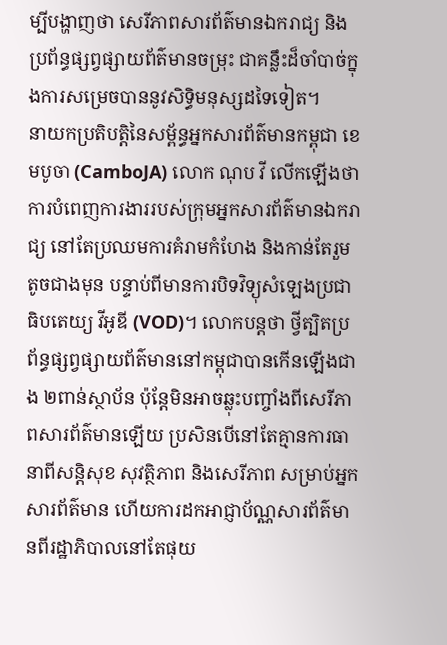ម្បីបង្ហាញថា សេរីភាពសារព័ត៌មានឯករាជ្យ និងប្រព័ន្ធផ្សព្វផ្សាយព័ត៌មានចម្រុះ ជាគន្លឹះដ៏ចាំបាច់ក្នុងការសម្រេចបាននូវសិទ្ធិមនុស្សដទៃទៀត។
នាយកប្រតិបត្តិនៃសម្ព័ន្ធអ្នកសារព័ត៌មានកម្ពុជា ខេមបូចា (CamboJA) លោក ណុប វី លើកឡើងថា ការបំពេញការងាររបស់ក្រុមអ្នកសារព័ត៌មានឯករាជ្យ នៅតែប្រឈមការគំរាមកំហែង និងកាន់តែរួមតូចជាងមុន បន្ទាប់ពីមានការបិទវិទ្យុសំឡេងប្រជាធិបតេយ្យ វីអូឌី (VOD)។ លោកបន្តថា ថ្វីត្បិតប្រព័ន្ធផ្សព្វផ្សាយព័ត៌មាននៅកម្ពុជាបានកើនឡើងជាង ២ពាន់ស្ថាប័ន ប៉ុន្តែមិនអាចឆ្លុះបញ្ចាំងពីសេរីភាពសារព័ត៌មានឡើយ ប្រសិនបើនៅតែគ្មានការធានាពីសន្តិសុខ សុវត្ថិភាព និងសេរីភាព សម្រាប់អ្នកសារព័ត៌មាន ហើយការដកអាជ្ញាប័ណ្ណសារព័ត៌មានពីរដ្ឋាភិបាលនៅតែផុយ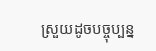ស្រួយដូចបច្ចុប្បន្ន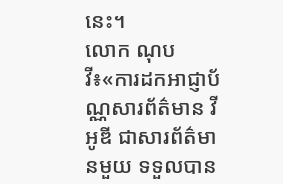នេះ។
លោក ណុប វី៖«ការដកអាជ្ញាប័ណ្ណសារព័ត៌មាន វីអូឌី ជាសារព័ត៌មានមួយ ទទួលបាន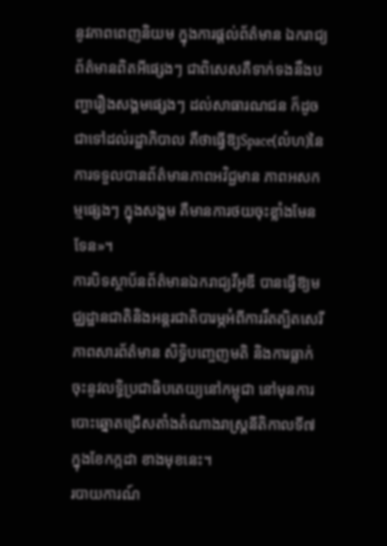នូវភាពពេញនិយម ក្នុងការផ្ដល់ព័ត៌មាន ឯករាជ្យ ព័ត៌មានពិតអីផ្សេងៗ ជាពិសេសគឺទាក់ទងនឹងបញ្ហារឿងសង្គមផ្សេងៗ ដល់សាធារណជន ក៏ដូចជាទៅដល់រដ្ឋាភិបាល គឺថាធ្វើឱ្យSpace(លំហ)នៃការទទួលបានព័ត៌មានភាពអវិជ្ជមាន ភាពអសកម្មផ្សេងៗ ក្នុងសង្គម គឺមានការថយចុះខ្លាំងមែនទែន»។
ការបិទស្ថាប័នព័ត៌មានឯករាជ្យវីអូឌី បានធ្វើឱ្យមជ្ឈដ្ឋានជាតិនិងអន្តរជាតិបារម្ភអំពីការរឹតត្បិតសេរីភាពសារព័ត៌មាន សិទ្ធិបញ្ចេញមតិ និងការធ្លាក់ចុះនូវលទ្ធិប្រជាធិបតេយ្យនៅកម្ពុជា នៅមុនការបោះឆ្នោតជ្រើសតាំងតំណាងរាស្ត្រនីតិកាលទី៧ ក្នុងខែកក្កដា ខាងមុខនេះ។
របាយការណ៍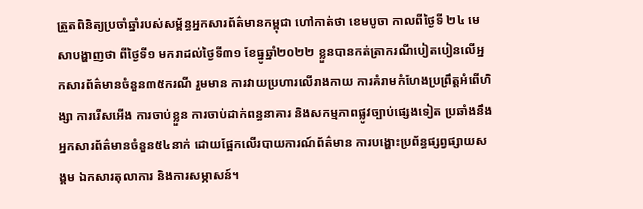ត្រួតពិនិត្យប្រចាំឆ្នាំរបស់សម្ព័ន្ធអ្នកសារព័ត៌មានកម្ពុជា ហៅកាត់ថា ខេមបូចា កាលពីថ្ងៃទី ២៤ មេសាបង្ហាញថា ពីថ្ងៃទី១ មករាដល់ថ្ងៃទី៣១ ខែធ្នូឆ្នាំ២០២២ ខ្លួនបានកត់ត្រាករណីបៀតបៀនលើអ្នកសារព័ត៌មានចំនួន៣៥ករណី រួមមាន ការវាយប្រហារលើរាងកាយ ការគំរាមកំហែងប្រព្រឹត្តអំពើហិង្សា ការរើសអើង ការចាប់ខ្លួន ការចាប់ដាក់ពន្ធនាគារ និងសកម្មភាពផ្លូវច្បាប់ផ្សេងទៀត ប្រឆាំងនឹងអ្នកសារព័ត៌មានចំនួន៥៤នាក់ ដោយផ្អែកលើរបាយការណ៍ព័ត៌មាន ការបង្ហោះប្រព័ន្ធផ្សព្វផ្សាយសង្គម ឯកសារតុលាការ និងការសម្ភាសន៍។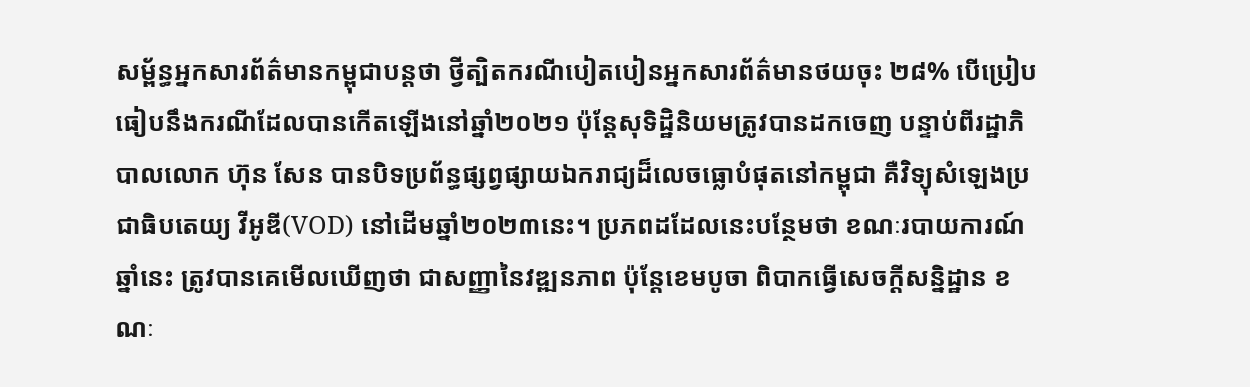សម្ព័ន្ធអ្នកសារព័ត៌មានកម្ពុជាបន្តថា ថ្វីត្បិតករណីបៀតបៀនអ្នកសារព័ត៌មានថយចុះ ២៨% បើប្រៀបធៀបនឹងករណីដែលបានកើតឡើងនៅឆ្នាំ២០២១ ប៉ុន្តែសុទិដ្ឋិនិយមត្រូវបានដកចេញ បន្ទាប់ពីរដ្ឋាភិបាលលោក ហ៊ុន សែន បានបិទប្រព័ន្ធផ្សព្វផ្សាយឯករាជ្យដ៏លេចធ្លោបំផុតនៅកម្ពុជា គឺវិទ្យុសំឡេងប្រជាធិបតេយ្យ វីអូឌី(VOD) នៅដើមឆ្នាំ២០២៣នេះ។ ប្រភពដដែលនេះបន្ថែមថា ខណៈរបាយការណ៍ឆ្នាំនេះ ត្រូវបានគេមើលឃើញថា ជាសញ្ញានៃវឌ្ឍនភាព ប៉ុន្តែខេមបូចា ពិបាកធ្វើសេចក្ដីសន្និដ្ឋាន ខណៈ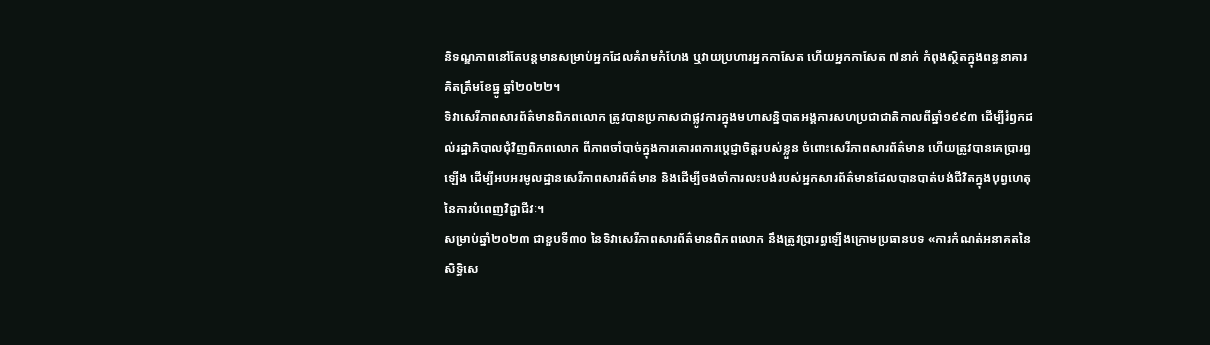និទណ្ឌភាពនៅតែបន្តមានសម្រាប់អ្នកដែលគំរាមកំហែង ឬវាយប្រហារអ្នកកាសែត ហើយអ្នកកាសែត ៧នាក់ កំពុងស្ថិតក្នុងពន្ធនាគារគិតត្រឹមខែធ្នូ ឆ្នាំ២០២២។
ទិវាសេរីភាពសារព័ត៌មានពិភពលោក ត្រូវបានប្រកាសជាផ្លូវការក្នុងមហាសន្និបាតអង្គការសហប្រជាជាតិកាលពីឆ្នាំ១៩៩៣ ដើម្បីរំឭកដល់រដ្ឋាភិបាលជុំវិញពិភពលោក ពីភាពចាំបាច់ក្នុងការគោរពការប្ដេជ្ញាចិត្តរបស់ខ្លួន ចំពោះសេរីភាពសារព័ត៌មាន ហើយត្រូវបានគេប្រារព្ធឡើង ដើម្បីអបអរមូលដ្ឋានសេរីភាពសារព័ត៌មាន និងដើម្បីចងចាំការលះបង់របស់អ្នកសារព័ត៌មានដែលបានបាត់បង់ជីវិតក្នុងបុព្វហេតុនៃការបំពេញវិជ្ជាជីវៈ។
សម្រាប់ឆ្នាំ២០២៣ ជាខួបទី៣០ នៃទិវាសេរីភាពសារព័ត៌មានពិភពលោក នឹងត្រូវប្រារព្ធឡើងក្រោមប្រធានបទ «ការកំណត់អនាគតនៃសិទ្ធិសេ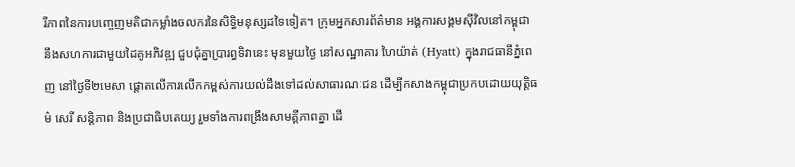រីភាពនៃការបញ្ចេញមតិជាកម្លាំងចលករនៃសិទ្ធិមនុស្សដទៃទៀត។ ក្រុមអ្នកសារព័ត៌មាន អង្គការសង្គមស៊ីវិលនៅកម្ពុជា នឹងសហការជាមួយដៃគូអភិវឌ្ឍ ជួបជុំគ្នាប្រារព្ធទិវានេះ មុនមួយថ្ងៃ នៅសណ្ឋាគារ ហៃយ៉ាត់ (Hyatt) ក្នុងរាជធានីភ្នំពេញ នៅថ្ងៃទី២មេសា ផ្ដោតលើការលើកកម្ពស់ការយល់ដឹងទៅដល់សាធារណៈជន ដើម្បីកសាងកម្ពុជាប្រកបដោយយុត្តិធម៌ សេរី សន្តិភាព និងប្រជាធិបតេយ្យ រួមទាំងការពង្រឹងសាមគ្គីភាពគ្នា ដើ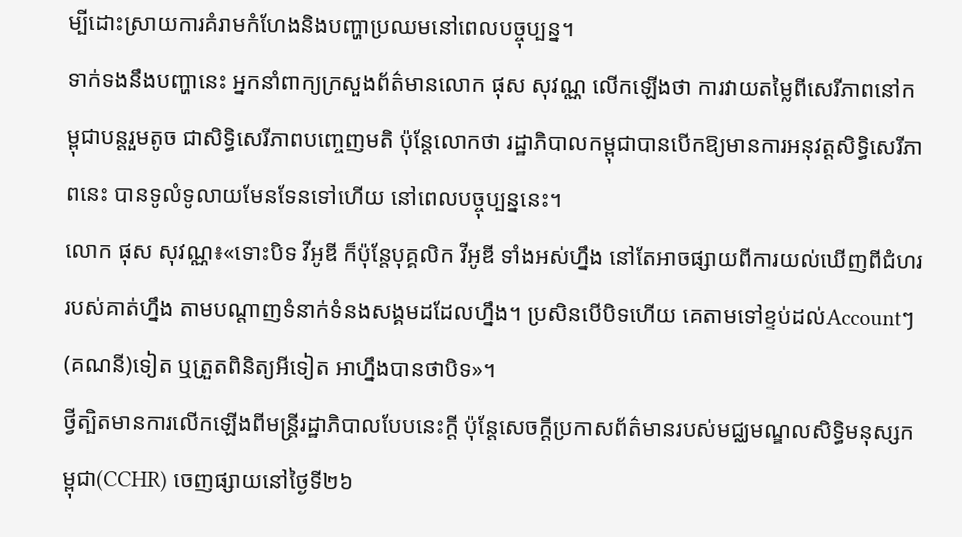ម្បីដោះស្រាយការគំរាមកំហែងនិងបញ្ហាប្រឈមនៅពេលបច្ចុប្បន្ន។
ទាក់ទងនឹងបញ្ហានេះ អ្នកនាំពាក្យក្រសួងព័ត៌មានលោក ផុស សុវណ្ណ លើកឡើងថា ការវាយតម្លៃពីសេរីភាពនៅកម្ពុជាបន្តរួមតូច ជាសិទ្ធិសេរីភាពបញ្ចេញមតិ ប៉ុន្តែលោកថា រដ្ឋាភិបាលកម្ពុជាបានបើកឱ្យមានការអនុវត្តសិទ្ធិសេរីភាពនេះ បានទូលំទូលាយមែនទែនទៅហើយ នៅពេលបច្ចុប្បន្ននេះ។
លោក ផុស សុវណ្ណ៖«ទោះបិទ វីអូឌី ក៏ប៉ុន្តែបុគ្គលិក វីអូឌី ទាំងអស់ហ្នឹង នៅតែអាចផ្សាយពីការយល់ឃើញពីជំហររបស់គាត់ហ្នឹង តាមបណ្ដាញទំនាក់ទំនងសង្គមដដែលហ្នឹង។ ប្រសិនបើបិទហើយ គេតាមទៅខ្ទប់ដល់Accountៗ(គណនី)ទៀត ឬត្រួតពិនិត្យអីទៀត អាហ្នឹងបានថាបិទ»។
ថ្វីត្បិតមានការលើកឡើងពីមន្ត្រីរដ្ឋាភិបាលបែបនេះក្ដី ប៉ុន្តែសេចក្ដីប្រកាសព័ត៌មានរបស់មជ្ឈមណ្ឌលសិទ្ធិមនុស្សកម្ពុជា(CCHR) ចេញផ្សាយនៅថ្ងៃទី២៦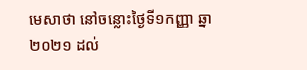មេសាថា នៅចន្លោះថ្ងៃទី១កញ្ញា ឆ្នា២០២១ ដល់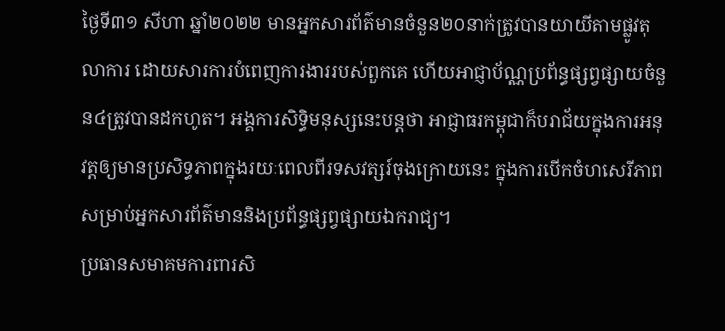ថ្ងៃទី៣១ សីហា ឆ្នាំ២០២២ មានអ្នកសារព័ត៌មានចំនួន២០នាក់ត្រូវបានយាយីតាមផ្លូវតុលាការ ដោយសារការបំពេញការងាររបស់ពួកគេ ហើយអាជ្ញាប័ណ្ណប្រព័ន្ធផ្សព្វផ្សាយចំនួន៤ត្រូវបានដកហូត។ អង្គការសិទ្ធិមនុស្សនេះបន្តថា អាជ្ញាធរកម្ពុជាក៏បរាជ័យក្នុងការអនុវត្តឲ្យមានប្រសិទ្ធភាពក្នុងរយៈពេលពីរទសវត្សរ៍ចុងក្រោយនេះ ក្នុងការបើកចំហសេរីភាពសម្រាប់អ្នកសារព័ត៌មាននិងប្រព័ន្ធផ្សព្វផ្សាយឯករាជ្យ។
ប្រធានសមាគមការពារសិ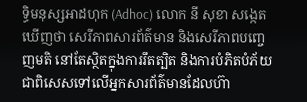ទ្ធិមនុស្សអាដហុក (Adhoc) លោក នី សុខា សង្កេតឃើញថា សេរីភាពសារព័ត៌មាន និងសេរីភាពបញ្ចេញមតិ នៅតែស្ថិតក្នុងការរឹតត្បិត និងការបំភិតបំភ័យ ជាពិសេសទៅលើអ្នកសារព័ត៌មានដែលហ៊ា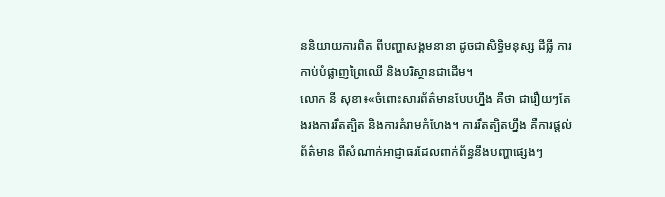ននិយាយការពិត ពីបញ្ហាសង្គមនានា ដូចជាសិទ្ធិមនុស្ស ដីធ្លី ការកាប់បំផ្លាញព្រៃឈើ និងបរិស្ថានជាដើម។
លោក នី សុខា៖«ចំពោះសារព័ត៌មានបែបហ្នឹង គឺថា ជារឿយៗតែងរងការរឹតត្បិត និងការគំរាមកំហែង។ ការរឹតត្បិតហ្នឹង គឺការផ្ដល់ព័ត៌មាន ពីសំណាក់អាជ្ញាធរដែលពាក់ព័ន្ធនឹងបញ្ហាផ្សេងៗ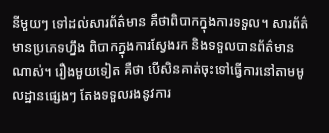នីមួយៗ ទៅដល់សារព័ត៌មាន គឺថាពិបាកក្នុងការទទួល។ សារព័ត៌មានប្រភេទហ្នឹង ពិបាកក្នុងការស្វែងរក និងទទួលបានព័ត៌មានណាស់។ រឿងមួយទៀត គឺថា បើសិនគាត់ចុះទៅធ្វើការនៅតាមមូលដ្ឋានផ្សេងៗ តែងទទួលរងនូវការ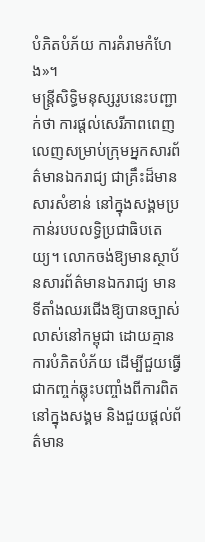បំភិតបំភ័យ ការគំរាមកំហែង»។
មន្ត្រីសិទ្ធិមនុស្សរូបនេះបញ្ជាក់ថា ការផ្ដល់សេរីភាពពេញលេញសម្រាប់ក្រុមអ្នកសារព័ត៌មានឯករាជ្យ ជាគ្រឹះដ៏មានសារសំខាន់ នៅក្នុងសង្គមប្រកាន់របបលទ្ធិប្រជាធិបតេយ្យ។ លោកចង់ឱ្យមានស្ថាប័នសារព័ត៌មានឯករាជ្យ មានទីតាំងឈរជើងឱ្យបានច្បាស់លាស់នៅកម្ពុជា ដោយគ្មានការបំភិតបំភ័យ ដើម្បីជួយធ្វើជាកញ្ចក់ឆ្លុះបញ្ចាំងពីការពិតនៅក្នុងសង្គម និងជួយផ្ដល់ព័ត៌មាន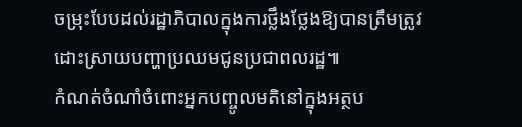ចម្រុះបែបដល់រដ្ឋាភិបាលក្នុងការថ្លឹងថ្លែងឱ្យបានត្រឹមត្រូវ ដោះស្រាយបញ្ហាប្រឈមជូនប្រជាពលរដ្ឋ៕
កំណត់ចំណាំចំពោះអ្នកបញ្ចូលមតិនៅក្នុងអត្ថប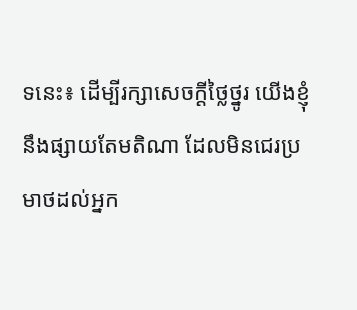ទនេះ៖ ដើម្បីរក្សាសេចក្ដីថ្លៃថ្នូរ យើងខ្ញុំនឹងផ្សាយតែមតិណា ដែលមិនជេរប្រមាថដល់អ្នក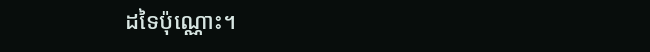ដទៃប៉ុណ្ណោះ។